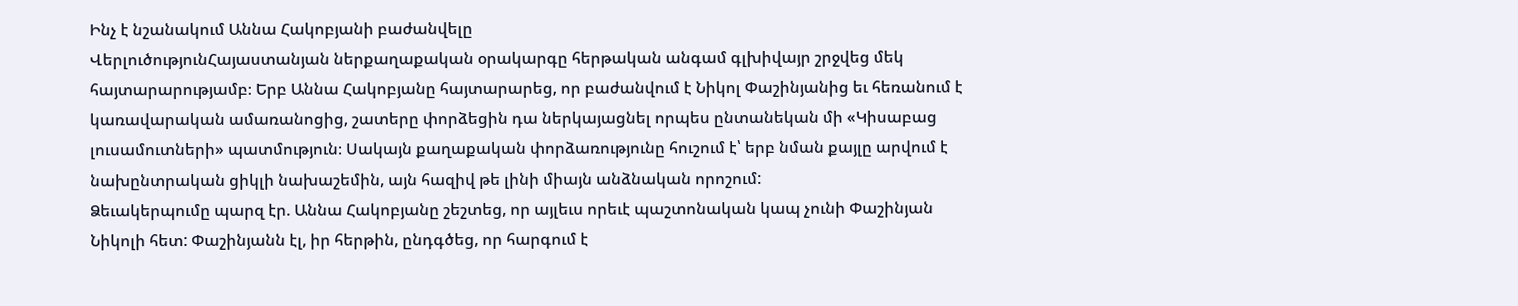Ինչ է նշանակում Աննա Հակոբյանի բաժանվելը
ՎերլուծությունՀայաստանյան ներքաղաքական օրակարգը հերթական անգամ գլխիվայր շրջվեց մեկ հայտարարությամբ։ Երբ Աննա Հակոբյանը հայտարարեց, որ բաժանվում է Նիկոլ Փաշինյանից եւ հեռանում է կառավարական ամառանոցից, շատերը փորձեցին դա ներկայացնել որպես ընտանեկան մի «Կիսաբաց լուսամուտների» պատմություն։ Սակայն քաղաքական փորձառությունը հուշում է՝ երբ նման քայլը արվում է նախընտրական ցիկլի նախաշեմին, այն հազիվ թե լինի միայն անձնական որոշում:
Ձեւակերպումը պարզ էր. Աննա Հակոբյանը շեշտեց, որ այլեւս որեւէ պաշտոնական կապ չունի Փաշինյան Նիկոլի հետ: Փաշինյանն էլ, իր հերթին, ընդգծեց, որ հարգում է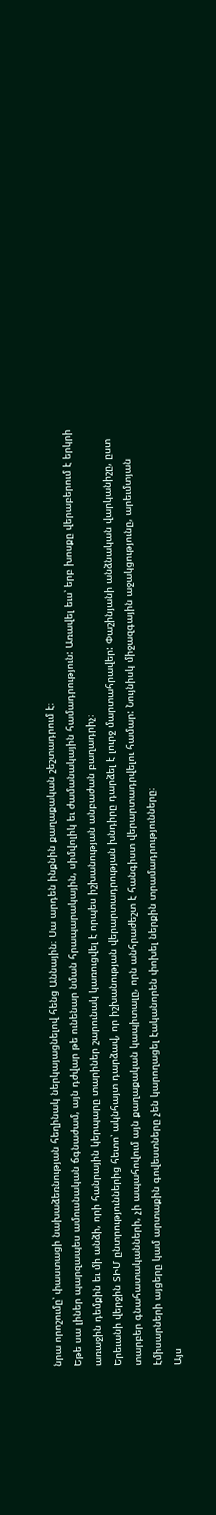նրա որոշումը՝ փաստացի նախաձեռնության հեղինակ ներկայացնելով հենց Աննային։ Սա արդեն ինքնին քաղաքական շեշտադրում է։
Եթե սա լիներ պարզապես ամուսնական ճգնաժամ, այն դժվար թե ունենար նման հրապարակային, սիմվոլիկ եւ ժամանակային համադրություն: Առավել եւս՝ երբ խոսքը վերաբերում է երկրի առաջին դեմքին եւ մի անձի, որի հանրային կերպարը տարիներ շարունակ կառուցվել է որպես իշխանության անբաժան բաղադրիչ։
Երեւանի վերջին ՏԻՄ ընտրություններից հետո՝ ակնհայտ դարձավ, որ իշխանության վերարտադրության խնդիրը դարձել է լուրջ մարտահրավեր: Փաշինյանի անձնական վարկանիշը, ըստ տարբեր գնահատականների, չի ապահովում այն քաղաքական կապիտալը, որն անհրաժեշտ է հանգիստ վերարտադրվելու համար: Նույնիսկ միջազգային աջակցությունը, արեւմտյան էմիսարների այցերը կամ արտաքին գովեստները չեն կարողացել էականորեն փոխել ներքին տրամադրությունները։
Այս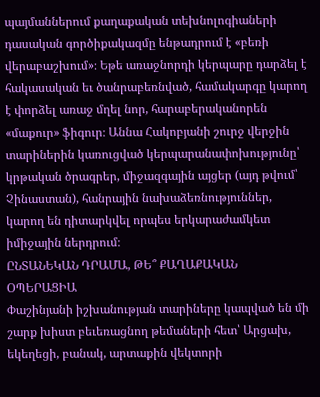պայմաններում քաղաքական տեխնոլոգիաների դասական գործիքակազմը ենթադրում է «բեռի վերաբաշխում»։ Եթե առաջնորդի կերպարը դարձել է հակասական եւ ծանրաբեռնված, համակարգը կարող է փորձել առաջ մղել նոր, հարաբերականորեն «մաքուր» ֆիգուր։ Աննա Հակոբյանի շուրջ վերջին տարիներին կառուցված կերպարանափոխությունը՝ կրթական ծրագրեր, միջազգային այցեր (այդ թվում՝ Չինաստան), հանրային նախաձեռնություններ, կարող են դիտարկվել որպես երկարաժամկետ իմիջային ներդրում։
ԸՆՏԱՆԵԿԱՆ ԴՐԱՄԱ, ԹԵ՞ ՔԱՂԱՔԱԿԱՆ ՕՊԵՐԱՑԻԱ
Փաշինյանի իշխանության տարիները կապված են մի շարք խիստ բեւեռացնող թեմաների հետ՝ Արցախ, եկեղեցի, բանակ, արտաքին վեկտորի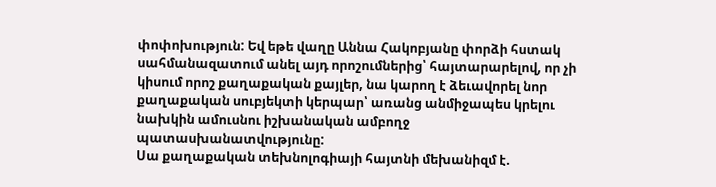փոփոխություն: Եվ եթե վաղը Աննա Հակոբյանը փորձի հստակ սահմանազատում անել այդ որոշումներից՝ հայտարարելով, որ չի կիսում որոշ քաղաքական քայլեր, նա կարող է ձեւավորել նոր քաղաքական սուբյեկտի կերպար՝ առանց անմիջապես կրելու նախկին ամուսնու իշխանական ամբողջ պատասխանատվությունը:
Սա քաղաքական տեխնոլոգիայի հայտնի մեխանիզմ է.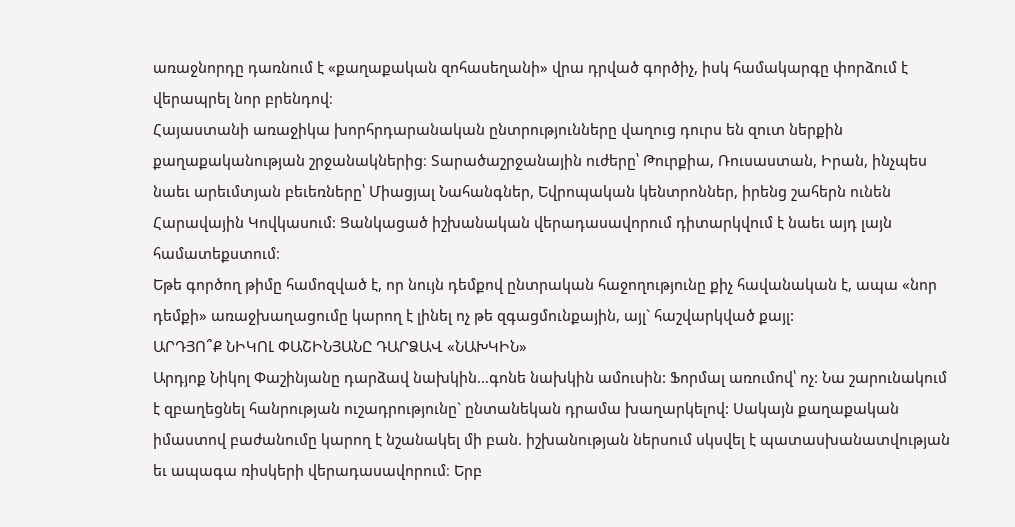առաջնորդը դառնում է «քաղաքական զոհասեղանի» վրա դրված գործիչ, իսկ համակարգը փորձում է վերապրել նոր բրենդով։
Հայաստանի առաջիկա խորհրդարանական ընտրությունները վաղուց դուրս են զուտ ներքին քաղաքականության շրջանակներից։ Տարածաշրջանային ուժերը՝ Թուրքիա, Ռուսաստան, Իրան, ինչպես նաեւ արեւմտյան բեւեռները՝ Միացյալ Նահանգներ, Եվրոպական կենտրոններ, իրենց շահերն ունեն Հարավային Կովկասում: Ցանկացած իշխանական վերադասավորում դիտարկվում է նաեւ այդ լայն համատեքստում։
Եթե գործող թիմը համոզված է, որ նույն դեմքով ընտրական հաջողությունը քիչ հավանական է, ապա «նոր դեմքի» առաջխաղացումը կարող է լինել ոչ թե զգացմունքային, այլ` հաշվարկված քայլ:
ԱՐԴՅՈ՞Ք ՆԻԿՈԼ ՓԱՇԻՆՅԱՆԸ ԴԱՐՁԱՎ «ՆԱԽԿԻՆ»
Արդյոք Նիկոլ Փաշինյանը դարձավ նախկին…գոնե նախկին ամուսին: Ֆորմալ առումով՝ ոչ: Նա շարունակում է զբաղեցնել հանրության ուշադրությունը` ընտանեկան դրամա խաղարկելով: Սակայն քաղաքական իմաստով բաժանումը կարող է նշանակել մի բան. իշխանության ներսում սկսվել է պատասխանատվության եւ ապագա ռիսկերի վերադասավորում։ Երբ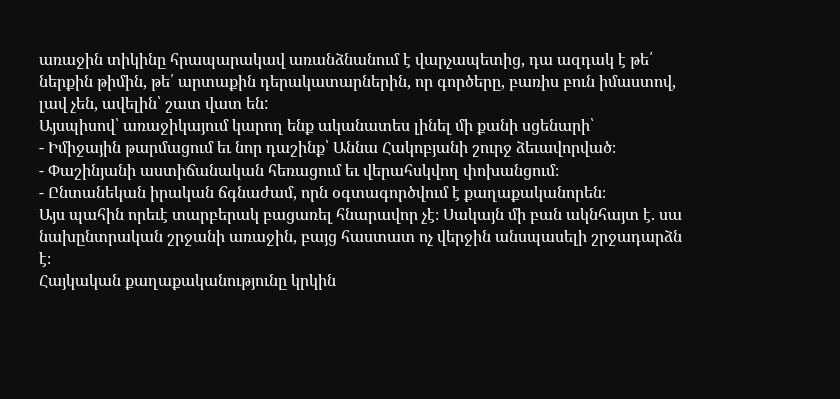առաջին տիկինը հրապարակավ առանձնանում է վարչապետից, դա ազդակ է թե՛ ներքին թիմին, թե՛ արտաքին դերակատարներին, որ գործերը, բառիս բուն իմաստով, լավ չեն, ավելին՝ շատ վատ են:
Այսպիսով՝ առաջիկայում կարող ենք ականատես լինել մի քանի սցենարի՝
- Իմիջային թարմացում եւ նոր դաշինք՝ Աննա Հակոբյանի շուրջ ձեւավորված։
- Փաշինյանի աստիճանական հեռացում եւ վերահսկվող փոխանցում։
- Ընտանեկան իրական ճգնաժամ, որն օգտագործվում է քաղաքականորեն։
Այս պահին որեւէ տարբերակ բացառել հնարավոր չէ։ Սակայն մի բան ակնհայտ է. սա նախընտրական շրջանի առաջին, բայց հաստատ ոչ վերջին անսպասելի շրջադարձն է։
Հայկական քաղաքականությունը կրկին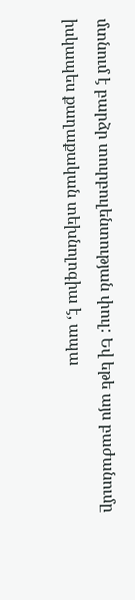մտնում է բարձր տուրբուլենտության փուլ: Եվ եթե այս բաժանումը իսկապես քաղաքական տեխնոլոգիա է, ապա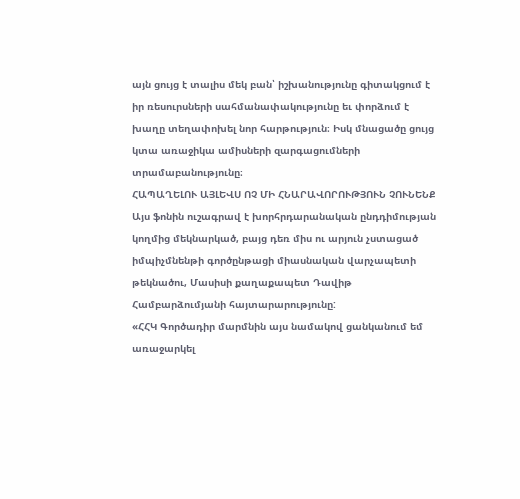այն ցույց է տալիս մեկ բան՝ իշխանությունը գիտակցում է իր ռեսուրսների սահմանափակությունը եւ փորձում է խաղը տեղափոխել նոր հարթություն։ Իսկ մնացածը ցույց կտա առաջիկա ամիսների զարգացումների տրամաբանությունը։
ՀԱՊԱՂԵԼՈՒ ԱՅԼԵՎՍ ՈՉ ՄԻ ՀՆԱՐԱՎՈՐՈՒԹՅՈՒՆ ՉՈՒՆԵՆՔ
Այս ֆոնին ուշագրավ է խորհրդարանական ընդդիմության կողմից մեկնարկած, բայց դեռ միս ու արյուն չստացած իմպիչմնենթի գործընթացի միասնական վարչապետի թեկնածու, Մասիսի քաղաքապետ Դավիթ Համբարձումյանի հայտարարությունը:
«ՀՀԿ Գործադիր մարմնին այս նամակով ցանկանում եմ առաջարկել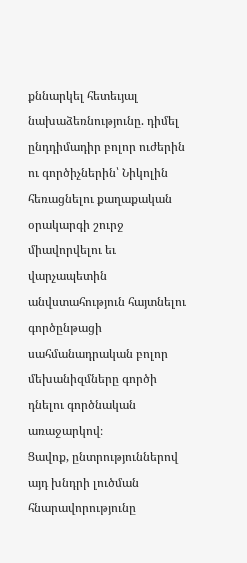քննարկել հետեւյալ նախաձեռնությունը. դիմել ընդդիմադիր բոլոր ուժերին ու գործիչներին՝ Նիկոլին հեռացնելու քաղաքական օրակարգի շուրջ միավորվելու եւ վարչապետին անվստահություն հայտնելու գործընթացի սահմանադրական բոլոր մեխանիզմները գործի դնելու գործնական առաջարկով։
Ցավոք, ընտրություններով այդ խնդրի լուծման հնարավորությունը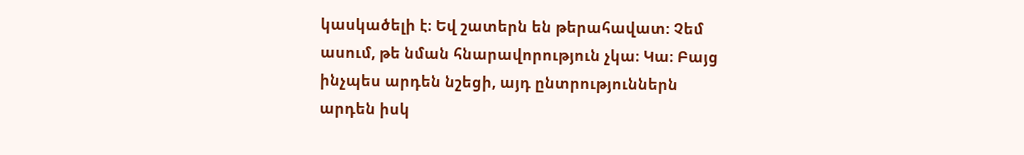կասկածելի է։ Եվ շատերն են թերահավատ: Չեմ ասում, թե նման հնարավորություն չկա։ Կա։ Բայց ինչպես արդեն նշեցի, այդ ընտրություններն արդեն իսկ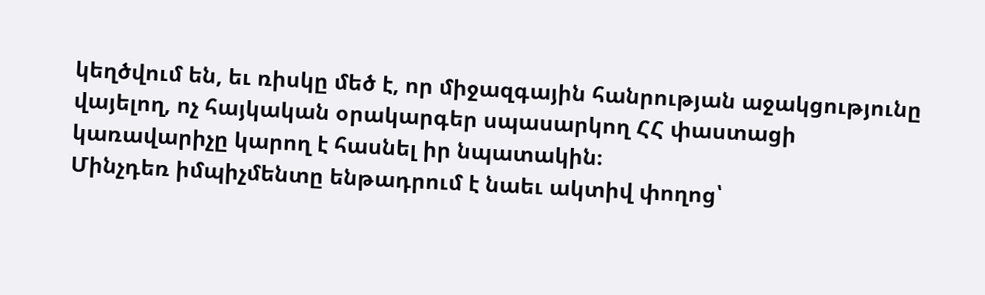կեղծվում են, եւ ռիսկը մեծ է, որ միջազգային հանրության աջակցությունը վայելող, ոչ հայկական օրակարգեր սպասարկող ՀՀ փաստացի կառավարիչը կարող է հասնել իր նպատակին։
Մինչդեռ իմպիչմենտը ենթադրում է նաեւ ակտիվ փողոց՝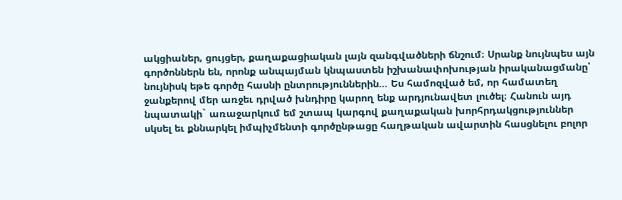ակցիաներ, ցույցեր, քաղաքացիական լայն զանգվածների ճնշում։ Սրանք նույնպես այն գործոններն են, որոնք անպայման կնպաստեն իշխանափոխության իրականացմանը՝ նույնիսկ եթե գործը հասնի ընտրություններին… Ես համոզված եմ, որ համատեղ ջանքերով մեր առջեւ դրված խնդիրը կարող ենք արդյունավետ լուծել։ Հանուն այդ նպատակի` առաջարկում եմ շտապ կարգով քաղաքական խորհրդակցություններ սկսել եւ քննարկել իմպիչմենտի գործընթացը հաղթական ավարտին հասցնելու բոլոր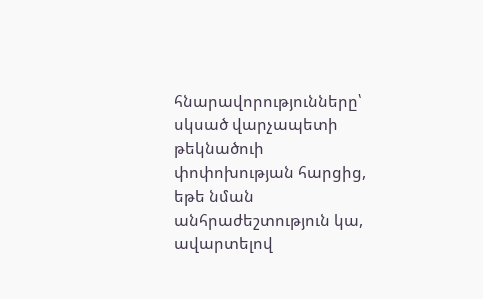հնարավորությունները՝ սկսած վարչապետի թեկնածուի փոփոխության հարցից, եթե նման անհրաժեշտություն կա, ավարտելով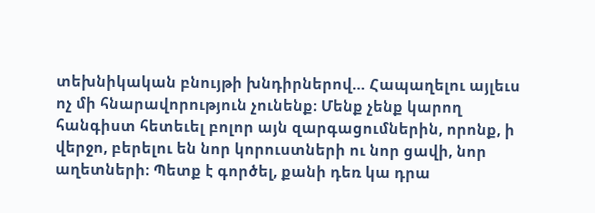տեխնիկական բնույթի խնդիրներով… Հապաղելու այլեւս ոչ մի հնարավորություն չունենք։ Մենք չենք կարող հանգիստ հետեւել բոլոր այն զարգացումներին, որոնք, ի վերջո, բերելու են նոր կորուստների ու նոր ցավի, նոր աղետների։ Պետք է գործել, քանի դեռ կա դրա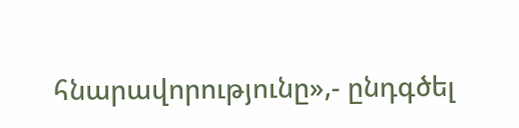հնարավորությունը»,- ընդգծել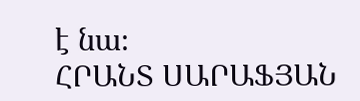է նա։
ՀՐԱՆՏ ՍԱՐԱՖՅԱՆ